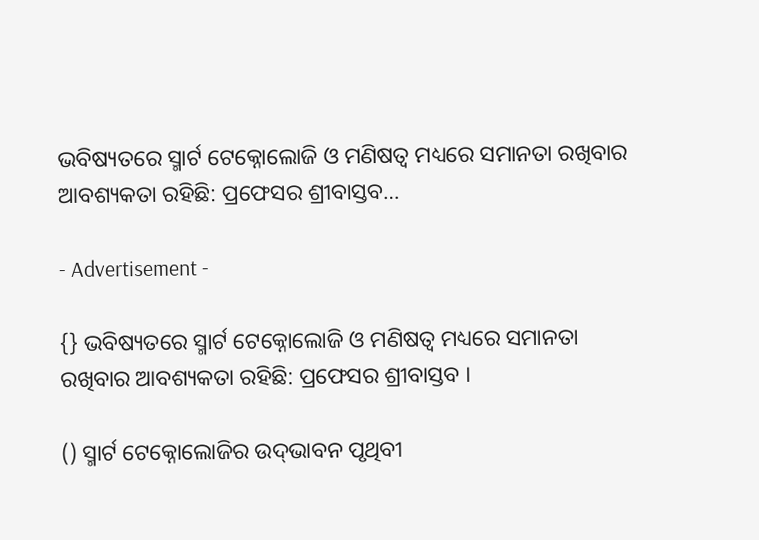ଭବିଷ୍ୟତରେ ସ୍ମାର୍ଟ ଟେକ୍ନୋଲୋଜି ଓ ମଣିଷତ୍ୱ ମଧ୍ୟରେ ସମାନତା ରଖିବାର ଆବଶ୍ୟକତା ରହିଛି: ପ୍ରଫେସର ଶ୍ରୀବାସ୍ତବ…

- Advertisement -

{} ଭବିଷ୍ୟତରେ ସ୍ମାର୍ଟ ଟେକ୍ନୋଲୋଜି ଓ ମଣିଷତ୍ୱ ମଧ୍ୟରେ ସମାନତା ରଖିବାର ଆବଶ୍ୟକତା ରହିଛି: ପ୍ରଫେସର ଶ୍ରୀବାସ୍ତବ ।

() ସ୍ମାର୍ଟ ଟେକ୍ନୋଲୋଜିର ଉଦ୍‌ଭାବନ ପୃଥିବୀ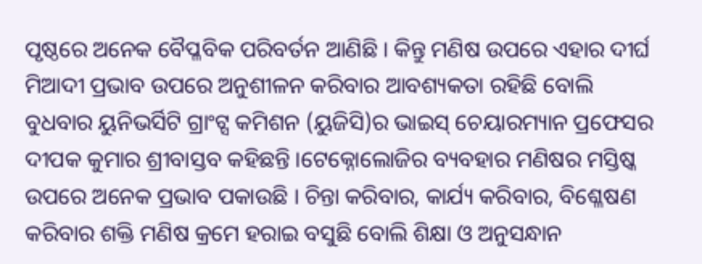ପୃଷ୍ଠରେ ଅନେକ ବୈପ୍ଳବିକ ପରିବର୍ତନ ଆଣିଛି । କିନ୍ତୁ ମଣିଷ ଉପରେ ଏହାର ଦୀର୍ଘ ମିଆଦୀ ପ୍ରଭାବ ଉପରେ ଅନୁଶୀଳନ କରିବାର ଆବଶ୍ୟକତା ରହିଛି ବୋଲି ବୁଧବାର ୟୁନିଭର୍ସିଟି ଗ୍ରାଂଟ୍ସ କମିଶନ (ୟୁଜିସି)ର ଭାଇସ୍ ଚେୟାରମ୍ୟାନ ପ୍ରଫେସର ଦୀପକ କୁମାର ଶ୍ରୀବାସ୍ତବ କହିଛନ୍ତି ।ଟେକ୍ନୋଲୋଜିର ବ୍ୟବହାର ମଣିଷର ମସ୍ତିଷ୍କ ଉପରେ ଅନେକ ପ୍ରଭାବ ପକାଉଛି । ଚିନ୍ତା କରିବାର, କାର୍ଯ୍ୟ କରିବାର, ବିଶ୍ଳେଷଣ କରିବାର ଶକ୍ତି ମଣିଷ କ୍ରମେ ହରାଇ ବସୁଛି ବୋଲି ଶିକ୍ଷା ଓ ଅନୁସନ୍ଧାନ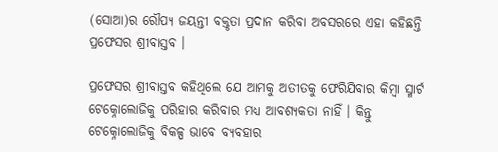(ସୋଆ)ର ରୌପ୍ୟ ଜୟନ୍ତୀ ବକ୍ତୃତା ପ୍ରଦାନ କରିବା ଅବସରରେ ଏହା କହିଛନ୍ତି ପ୍ରଫେସର ଶ୍ରୀବାସ୍ତବ ।

ପ୍ରଫେସର ଶ୍ରୀବାସ୍ତବ କହିଥିଲେ ଯେ ଆମକୁ ଅତୀତକୁ ଫେରିଯିବାର କିମ୍ବା ସ୍ମାର୍ଟ ଟେକ୍ନୋଲୋଜିକୁ ପରିହାର କରିବାର ମଧ୍ୟ ଆବଶ୍ୟକତା ନାହିଁ । କିନ୍ତୁ ଟେକ୍ନୋଲୋଜିକୁ ବିକଳ୍ପ ଭାବେ ବ୍ୟବହାର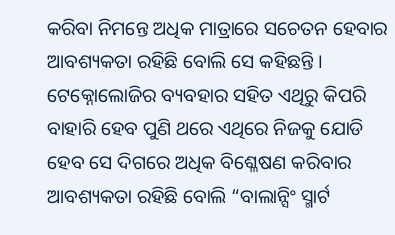କରିବା ନିମନ୍ତେ ଅଧିକ ମାତ୍ରାରେ ସଚେତନ ହେବାର ଆବଶ୍ୟକତା ରହିଛି ବୋଲି ସେ କହିଛନ୍ତି । ଟେକ୍ନୋଲୋଜିର ବ୍ୟବହାର ସହିତ ଏଥିରୁ କିପରି ବାହାରି ହେବ ପୁଣି ଥରେ ଏଥିରେ ନିଜକୁ ଯୋଡି ହେବ ସେ ଦିଗରେ ଅଧିକ ବିଶ୍ଳେଷଣ କରିବାର ଆବଶ୍ୟକତା ରହିଛି ବୋଲି “ବାଲାନ୍ସିଂ ସ୍ମାର୍ଟ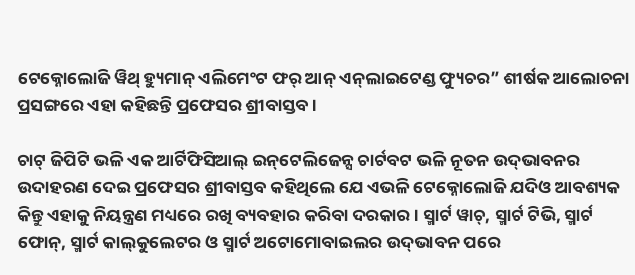ଟେକ୍ନୋଲୋଜି ୱିଥ୍ ହ୍ୟୁମାନ୍ ଏଲିମେଂଟ ଫର୍ ଆନ୍ ଏନ୍‌ଲାଇଟେଣ୍ଡ ଫ୍ୟୁଚର” ଶୀର୍ଷକ ଆଲୋଚନା ପ୍ରସଙ୍ଗରେ ଏହା କହିଛନ୍ତି ପ୍ରଫେସର ଶ୍ରୀବାସ୍ତବ ।

ଚାଟ୍ ଜିପିଟି ଭଳି ଏକ ଆର୍ଟିଫିସିଆଲ୍ ଇନ୍‌ଟେଲିଜେନ୍ସ ଚାର୍ଟବଟ ଭଳି ନୂତନ ଉଦ୍‌ଭାବନର ଉଦାହରଣ ଦେଇ ପ୍ରଫେସର ଶ୍ରୀବାସ୍ତବ କହିଥିଲେ ଯେ ଏଭଳି ଟେକ୍ନୋଲୋଜି ଯଦିଓ ଆବଶ୍ୟକ କିନ୍ତୁ ଏହାକୁ ନିୟନ୍ତ୍ରଣ ମଧ୍ୟରେ ରଖି ବ୍ୟବହାର କରିବା ଦରକାର । ସ୍ମାର୍ଟ ୱାଚ୍‌, ସ୍ମାର୍ଟ ଟିଭି, ସ୍ମାର୍ଟ ଫୋନ୍‌, ସ୍ମାର୍ଟ କାଲ୍‌କୁଲେଟର ଓ ସ୍ମାର୍ଟ ଅଟୋମୋବାଇଲର ଉଦ୍‌ଭାବନ ପରେ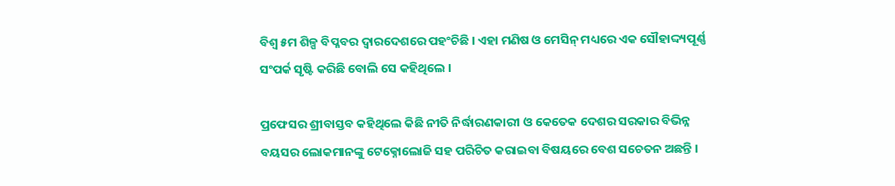ବିଶ୍ୱ ୫ମ ଶିଳ୍ପ ବିପ୍ଳବର ଦ୍ୱାରଦେଶରେ ପହଂଚିଛି । ଏହା ମଣିଷ ଓ ମେସିନ୍ ମଧ୍ୟରେ ଏକ ସୌହାଦ୍ଦ୍ୟପୂର୍ଣ୍ଣ ସଂପର୍କ ସୃଷ୍ଟି କରିଛି ବୋଲି ସେ କହିଥିଲେ ।

ପ୍ରଫେସର ଶ୍ରୀବାସ୍ତବ କହିଥିଲେ କିଛି ନୀତି ନିର୍ଦ୍ଧାରଣକାରୀ ଓ କେତେକ ଦେଶର ସରକାର ବିଭିନ୍ନ ବୟସର ଲୋକମାନଙ୍କୁ ଟେକ୍ନୋଲୋଜି ସହ ପରିଚିତ କରାଇବା ବିଷୟରେ ବେଶ ସଚେତନ ଅଛନ୍ତି ।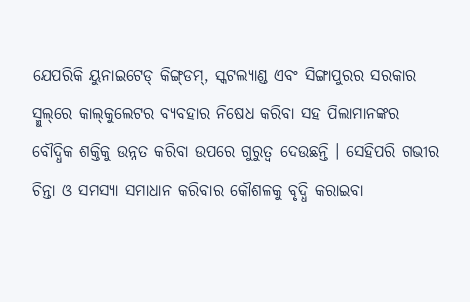ଯେପରିକି ୟୁନାଇଟେଡ୍ କିଙ୍ଗ୍‌ଡମ୍‌, ସ୍କଟଲ୍ୟାଣ୍ଡ ଏବଂ ସିଙ୍ଗାପୁରର ସରକାର ସ୍ମୁଲ୍‌ରେ କାଲ୍‌କୁଲେଟର ବ୍ୟବହାର ନିଷେଧ କରିବା ସହ ପିଲାମାନଙ୍କର ବୌଦ୍ଧିକ ଶକ୍ତିକୁ ଉନ୍ନତ କରିବା ଉପରେ ଗୁରୁତ୍ୱ ଦେଉଛନ୍ତି । ସେହିପରି ଗଭୀର ଚିନ୍ତା ଓ ସମସ୍ୟା ସମାଧାନ କରିବାର କୌଶଳକୁ ବୃଦ୍ଧି କରାଇବା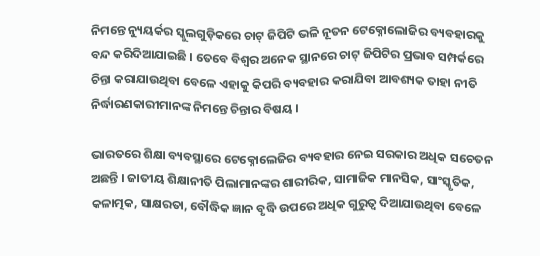ନିମନ୍ତେ ନ୍ୟୁୟର୍କର ସ୍କୁଲଗୁଡ଼ିକରେ ଚାଟ୍ ଜିପିଟି ଭଳି ନୂତନ ଟେକ୍ନୋଲୋଜିର ବ୍ୟବହାରକୁ ବନ୍ଦ କରିଦିଆଯାଇଛି । ତେବେ ବିଶ୍ୱର ଅନେକ ସ୍ଥାନରେ ଚାଟ୍ ଜିପିଟିର ପ୍ରଭାବ ସମ୍ପର୍କରେ ଚିନ୍ତା କରାଯାଉଥିବା ବେଳେ ଏହାକୁ କିପରି ବ୍ୟବହାର କରାଯିବା ଆବଶ୍ୟକ ତାହା ନୀତି ନିର୍ଦ୍ଧାରଣକାରୀମାନଙ୍କ ନିମନ୍ତେ ଚିନ୍ତାର ବିଷୟ ।

ଭାରତରେ ଶିକ୍ଷା ବ୍ୟବସ୍ଥାରେ ଟେକ୍ନୋଲେଜିର ବ୍ୟବହାର ନେଇ ସରକାର ଅଧିକ ସଚେତନ ଅଛନ୍ତି । ଜାତୀୟ ଶିକ୍ଷାନୀତି ପିଲାମାନଙ୍କର ଶାରୀରିକ, ସାମାଜିକ ମାନସିକ, ସାଂସ୍କୃତିକ, କଳାତ୍ମକ, ସାକ୍ଷରତା, ବୌଦ୍ଧିକ ଜ୍ଞାନ ବୃଦ୍ଧି ଉପରେ ଅଧିକ ଗୁରୁତ୍ୱ ଦିଆଯାଉଥିବା ବେଳେ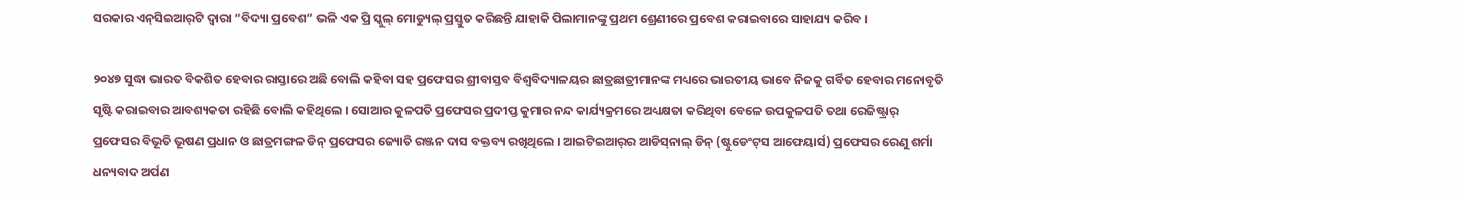ସରକାର ଏନ୍‌ସିଇଆର୍‌ଟି ଦ୍ୱାରା “ବିଦ୍ୟା ପ୍ରବେଶ” ଭଳି ଏକ ପ୍ରି ସ୍କୁଲ୍ ମୋଡ୍ୟୁଲ୍ ପ୍ରସ୍ତୁତ କରିଛନ୍ତି ଯାହାକି ପିଲାମାନଙ୍କୁ ପ୍ରଥମ ଶ୍ରେଣୀରେ ପ୍ରବେଶ କରାଇବାରେ ସାହାଯ୍ୟ କରିବ ।

୨୦୪୭ ସୁଦ୍ଧା ଭାରତ ବିକଶିତ ହେବାର ରାସ୍ତାରେ ଅଛି ବୋଲି କହିବା ସହ ପ୍ରଫେସର ଶ୍ରୀବାସ୍ତବ ବିଶ୍ୱବିଦ୍ୟାଳୟର ଛାତ୍ରଛାତ୍ରୀମାନଙ୍କ ମଧ୍ୟରେ ଭାରତୀୟ ଭାବେ ନିଜକୁ ଗର୍ବିତ ହେବାର ମନୋବୃତି ସୃଷ୍ଟି କରାଇବାର ଆବଶ୍ୟକତା ରହିଛି ବୋଲି କହିଥିଲେ । ସୋଆର କୁଳପତି ପ୍ରଫେସର ପ୍ରଦୀପ୍ତ କୁମାର ନନ୍ଦ କାର୍ଯ୍ୟକ୍ରମରେ ଅଧ୍ୟକ୍ଷତା କରିଥିବା ବେଳେ ଉପକୁଳପତି ତଥା ରେଜିଷ୍ଟ୍ରାର୍ ପ୍ରଫେସର ବିଭୂତି ଭୂଷଣ ପ୍ରଧାନ ଓ ଛାତ୍ରମଙ୍ଗଳ ଡିନ୍ ପ୍ରଫେସର ଜ୍ୟୋତି ରଞ୍ଜନ ଦାସ ବକ୍ତବ୍ୟ ରଖିଥିଲେ । ଆଇଟିଇଆର୍‌ର ଆଡିସ୍‌ନାଲ୍ ଡିନ୍ (ଷ୍ଟୁଡେଂଟ୍‌ସ ଆଫେୟାର୍ସ) ପ୍ରଫେସର ରେଣୁ ଶର୍ମା ଧନ୍ୟବାଦ ଅର୍ପଣ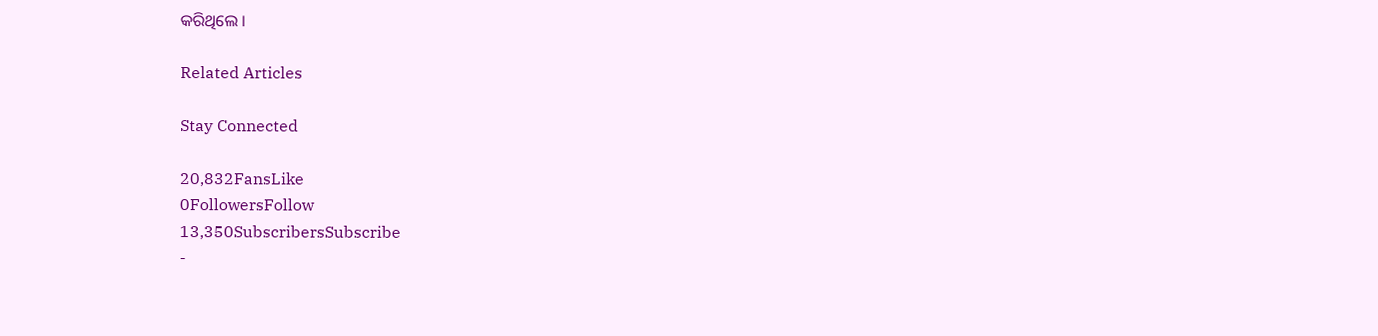କରିଥିଲେ ।

Related Articles

Stay Connected

20,832FansLike
0FollowersFollow
13,350SubscribersSubscribe
-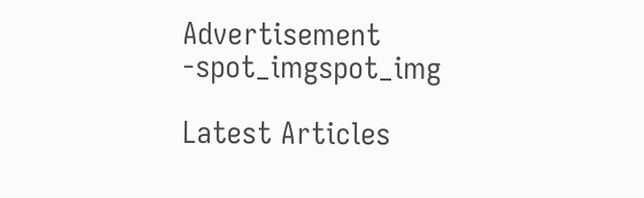Advertisement -spot_imgspot_img

Latest Articles